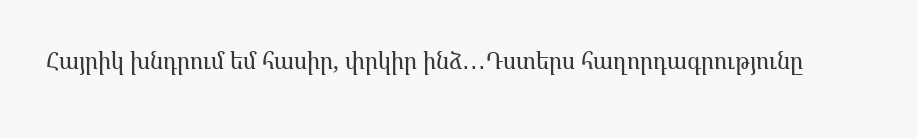Հայրիկ խնդրում եմ հասիր, փրկիր ինձ․․․Դստերս հաղորդագրությունը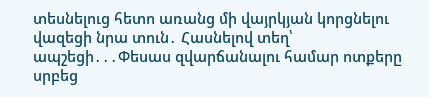տեսնելուց հետո առանց մի վայրկյան կորցնելու վազեցի նրա տուն․ Հասնելով տեղ՝ ապշեցի․․․Փեսաս զվարճանալու համար ոտքերը սրբեց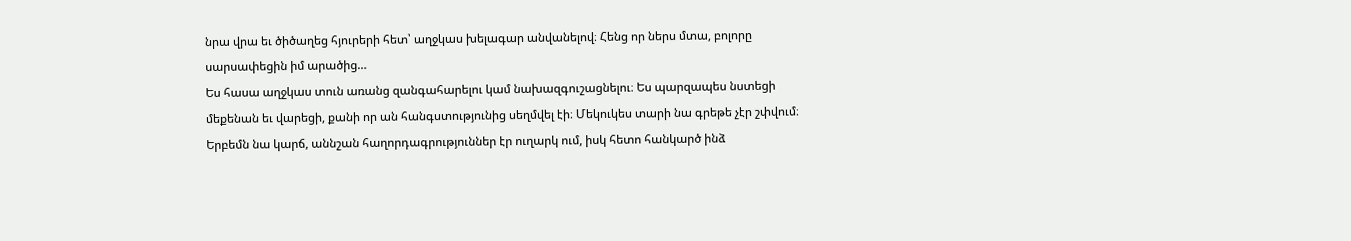նրա վրա եւ ծիծաղեց հյուրերի հետ՝ աղջկաս խելագար անվանելով։ Հենց որ ներս մտա, բոլորը սարսափեցին իմ արածից…
Ես հասա աղջկաս տուն առանց զանգահարելու կամ նախազգուշացնելու։ Ես պարզապես նստեցի մեքենան եւ վարեցի, քանի որ ան հանգստությունից սեղմվել էի։ Մեկուկես տարի նա գրեթե չէր շփվում։ Երբեմն նա կարճ, աննշան հաղորդագրություններ էր ուղարկ ում, իսկ հետո հանկարծ ինձ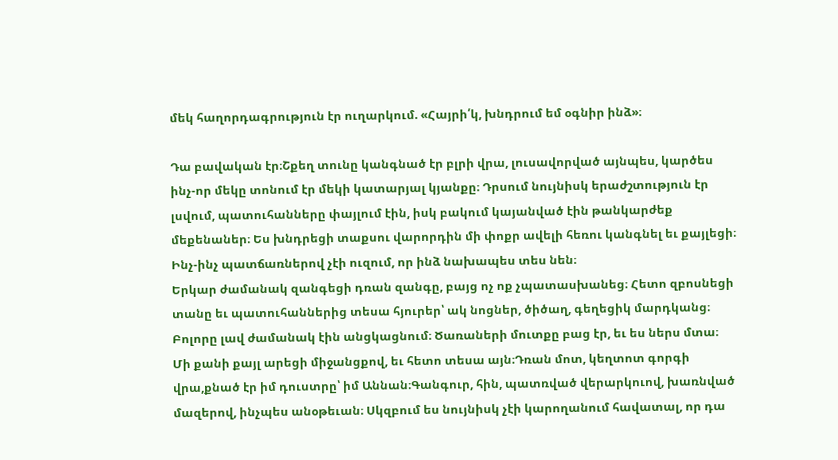մեկ հաղորդագրություն էր ուղարկում. «Հայրի՛կ, խնդրում եմ օգնիր ինձ»։

Դա բավական էր։Շքեղ տունը կանգնած էր բլրի վրա, լուսավորված այնպես, կարծես ինչ-որ մեկը տոնում էր մեկի կատարյալ կյանքը։ Դրսում նույնիսկ երաժշտություն էր լսվում, պատուհանները փայլում էին, իսկ բակում կայանված էին թանկարժեք մեքենաներ։ Ես խնդրեցի տաքսու վարորդին մի փոքր ավելի հեռու կանգնել եւ քայլեցի։ Ինչ-ինչ պատճառներով չէի ուզում, որ ինձ նախապես տես նեն։
Երկար ժամանակ զանգեցի դռան զանգը, բայց ոչ ոք չպատասխանեց։ Հետո զբոսնեցի տանը եւ պատուհաններից տեսա հյուրեր՝ ակ նոցներ, ծիծաղ, գեղեցիկ մարդկանց։ Բոլորը լավ ժամանակ էին անցկացնում։ Ծառաների մուտքը բաց էր, եւ ես ներս մտա։
Մի քանի քայլ արեցի միջանցքով, եւ հետո տեսա այն։Դռան մոտ, կեղտոտ գորգի վրա,քնած էր իմ դուստրը՝ իմ Աննան։Գանգուր, հին, պատռված վերարկուով, խառնված մազերով, ինչպես անօթեւան։ Սկզբում ես նույնիսկ չէի կարողանում հավատալ, որ դա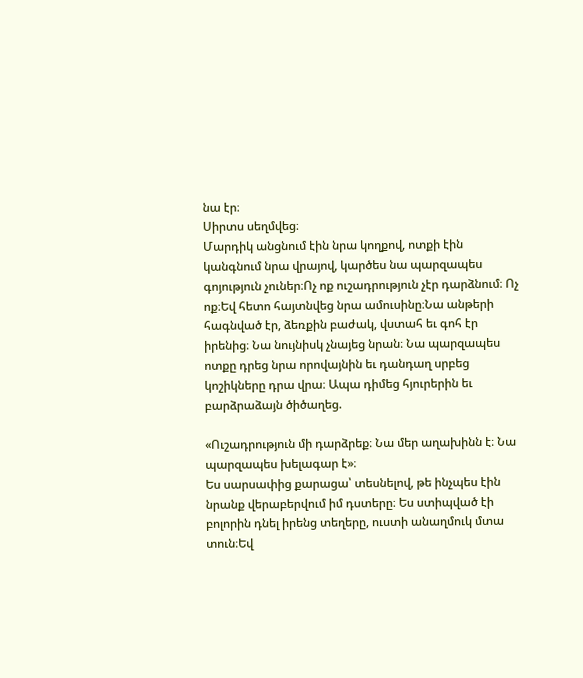նա էր։
Սիրտս սեղմվեց։
Մարդիկ անցնում էին նրա կողքով, ոտքի էին կանգնում նրա վրայով, կարծես նա պարզապես գոյություն չուներ։Ոչ ոք ուշադրություն չէր դարձնում։ Ոչ ոք։Եվ հետո հայտնվեց նրա ամուսինը։Նա անթերի հագնված էր, ձեռքին բաժակ, վստահ եւ գոհ էր իրենից։ Նա նույնիսկ չնայեց նրան։ Նա պարզապես ոտքը դրեց նրա որովայնին եւ դանդաղ սրբեց կոշիկները դրա վրա։ Ապա դիմեց հյուրերին եւ բարձրաձայն ծիծաղեց.

«Ուշադրություն մի դարձրեք։ Նա մեր աղախինն է։ Նա պարզապես խելագար է»։
Ես սարսափից քարացա՝ տեսնելով, թե ինչպես էին նրանք վերաբերվում իմ դստերը։ Ես ստիպված էի բոլորին դնել իրենց տեղերը, ուստի անաղմուկ մտա տուն։Եվ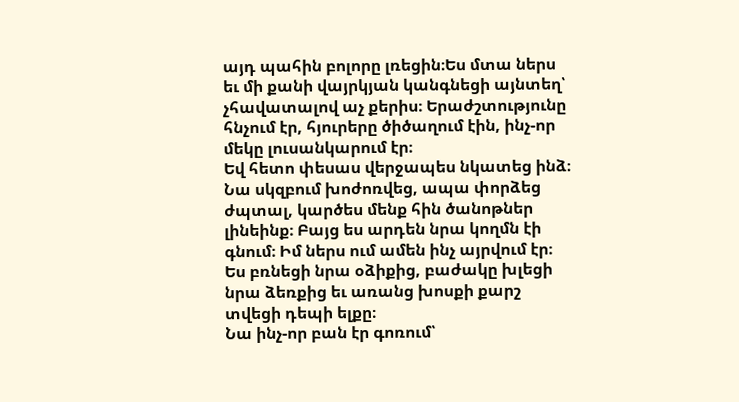այդ պահին բոլորը լռեցին։Ես մտա ներս եւ մի քանի վայրկյան կանգնեցի այնտեղ՝ չհավատալով աչ քերիս։ Երաժշտությունը հնչում էր, հյուրերը ծիծաղում էին, ինչ-որ մեկը լուսանկարում էր։
Եվ հետո փեսաս վերջապես նկատեց ինձ։
Նա սկզբում խոժոռվեց, ապա փորձեց ժպտալ, կարծես մենք հին ծանոթներ լինեինք։ Բայց ես արդեն նրա կողմն էի գնում։ Իմ ներս ում ամեն ինչ այրվում էր։ Ես բռնեցի նրա օձիքից, բաժակը խլեցի նրա ձեռքից եւ առանց խոսքի քարշ տվեցի դեպի ելքը։
Նա ինչ-որ բան էր գոռում՝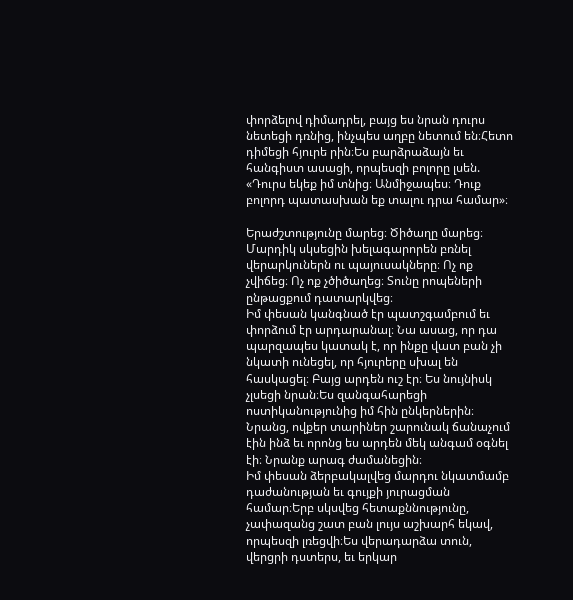փորձելով դիմադրել, բայց ես նրան դուրս նետեցի դռնից, ինչպես աղբը նետում են։Հետո դիմեցի հյուրե րին։Ես բարձրաձայն եւ հանգիստ ասացի, որպեսզի բոլորը լսեն.
«Դուրս եկեք իմ տնից։ Անմիջապես։ Դուք բոլորդ պատասխան եք տալու դրա համար»։

Երաժշտությունը մարեց։ Ծիծաղը մարեց։ Մարդիկ սկսեցին խելագարորեն բռնել վերարկուներն ու պայուսակները։ Ոչ ոք չվիճեց։ Ոչ ոք չծիծաղեց։ Տունը րոպեների ընթացքում դատարկվեց։
Իմ փեսան կանգնած էր պատշգամբում եւ փորձում էր արդարանալ։ Նա ասաց, որ դա պարզապես կատակ է, որ ինքը վատ բան չի նկատի ունեցել, որ հյուրերը սխալ են հասկացել։ Բայց արդեն ուշ էր։ Ես նույնիսկ չլսեցի նրան։Ես զանգահարեցի ոստիկանությունից իմ հին ընկերներին։ Նրանց, ովքեր տարիներ շարունակ ճանաչում էին ինձ եւ որոնց ես արդեն մեկ անգամ օգնել էի։ Նրանք արագ ժամանեցին։
Իմ փեսան ձերբակալվեց մարդու նկատմամբ դաժանության եւ գույքի յուրացման համար։Երբ սկսվեց հետաքննությունը, չափազանց շատ բան լույս աշխարհ եկավ, որպեսզի լռեցվի։Ես վերադարձա տուն, վերցրի դստերս, եւ երկար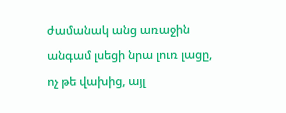ժամանակ անց առաջին անգամ լսեցի նրա լուռ լացը, ոչ թե վախից, այլ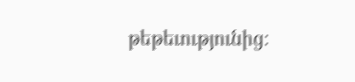թեթեւությունից։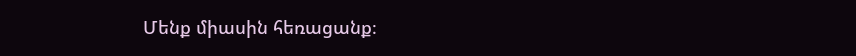Մենք միասին հեռացանք։